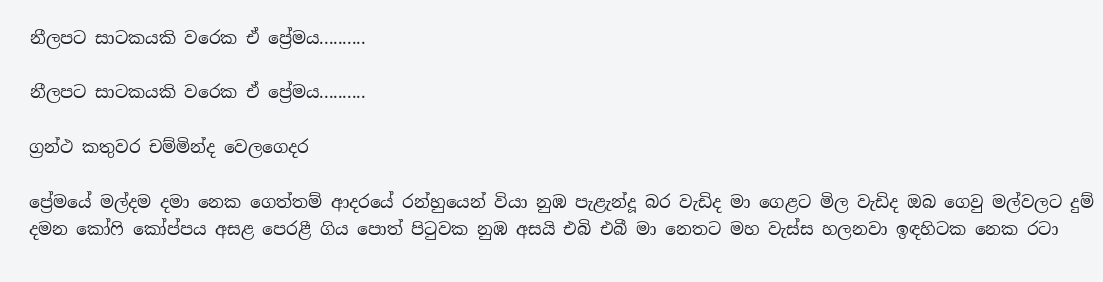නීලපට සාටකයකි වරෙක ඒ ප්‍රේමය..........

නීලපට සාටකයකි වරෙක ඒ ප්‍රේමය..........

ග්‍රන්ථ කතුවර චම්මින්ද වෙලගෙදර

ප්‍රේමයේ මල්දම දමා නෙක ගෙත්තම් ආදරයේ රන්හුයෙන් වියා නුඹ පැළැන්දූ බර වැඩිද මා ගෙළට මිල වැඩිද ඔබ ගෙවු මල්වලට දුම් දමන කෝෆි කෝප්පය අසළ පෙරළී ගිය පොත් පිටුවක නුඹ අසයි එබි එබී මා නෙතට මහ වැස්ස හලනවා ඉඳහිටක නෙක රටා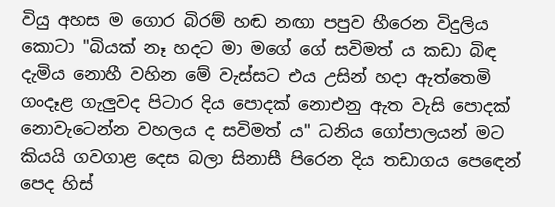වියු අහස ම ගොර බිරම් හඬ නඟා පපුව හීරෙන විදුලිය කොටා "බියක් නෑ හදට මා මගේ ගේ සවිමත් ය කඩා බිඳ දැමිය නොහී වහින මේ වැස්සට එය උසින් හදා ඇත්තෙමි ගංදෑළ ගැලුවද පිටාර දිය පොදක් නොඑනු ඇත වැසි පොදක් නොවැටෙන්න වහලය ද සවිමත් ය" ධනිය ගෝපාලයන් මට කියයි ගවගාළ දෙස බලා සිනාසී පිරෙන දිය තඩාගය පෙඳෙන් පෙද හිස්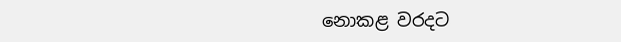නොකළ වරදට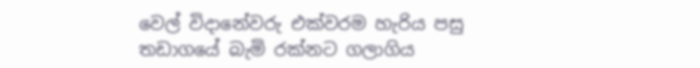වෙල් විදානේවරු එක්වරම හැරිය පසු තඩාගයේ බැමි රක්නට ගලාගිය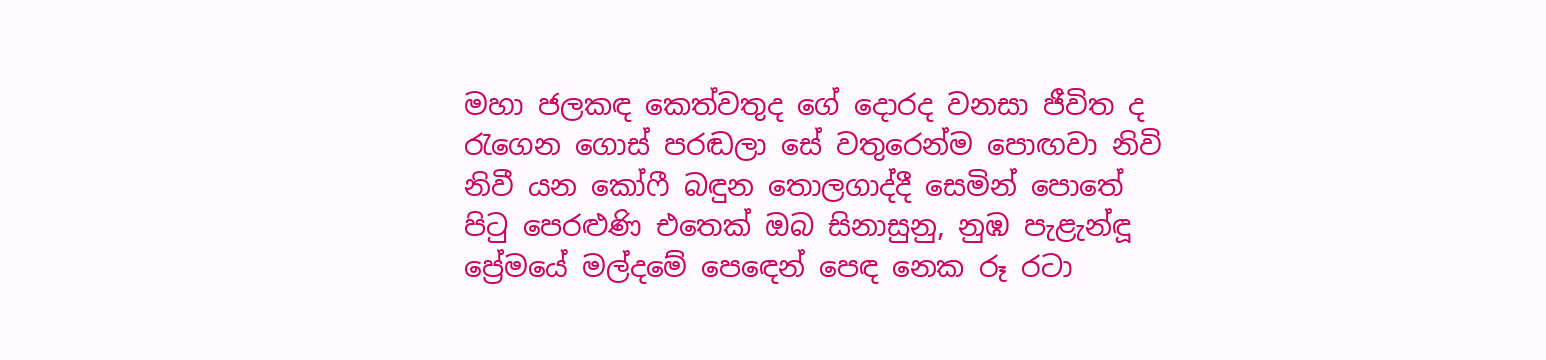මහා ජලකඳ කෙත්වතුද ගේ දොරද වනසා ජීවිත ද රැගෙන ගොස් පරඬලා සේ වතුරෙන්ම පොඟවා නිවි නිවී යන කෝෆී බඳුන තොලගාද්දී සෙමින් පොතේ පිටු පෙරළුණි එතෙක් ඔබ සිනාසුනු, නුඹ පැළැන්ඳූ ප්‍රේමයේ මල්දමේ පෙඳෙන් පෙඳ නෙක රූ රටා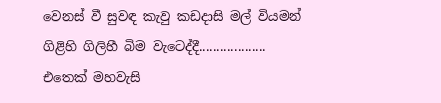වෙනස් වී සුවඳ කැවු කඩදාසි මල් වියමන් ගිළිහි ගිලිහී බිම වැටෙද්දී................... එතෙක් මහවැසි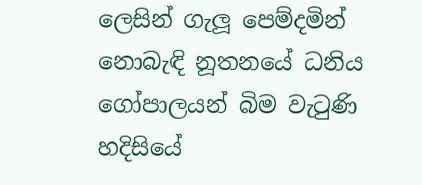ලෙසින් ගැලූ පෙම්දමින් නොබැඳි නූතනයේ ධනිය ගෝපාලයන් බිම වැටුණි හදිසියේ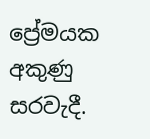ප්‍රේමයක අකුණු සරවැදී.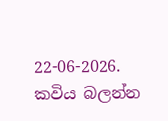22-06-2026.
කවිය බලන්න